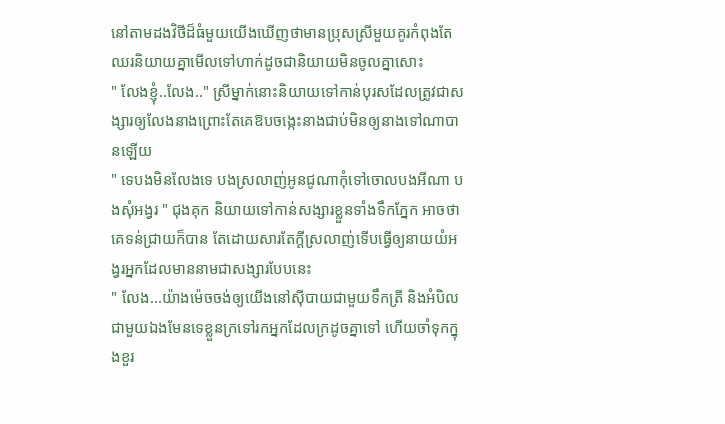នៅតាមដងវិថីដ៏ធំមួយយើងឃើញថាមានប្រុសស្រីមួយគូរកំពុងតែឈរនិយាយគ្នាមើលទៅហាក់ដូចជានិយាយមិនចូលគ្នាសោះ
" លែងខ្ញុំ..លែង.." ស្រីម្នាក់នោះនិយាយទៅកាន់បុរសដែលត្រូវជាសង្សារឲ្យលែងនាងព្រោះតែគេឱបចង្កេះនាងជាប់មិនឲ្យនាងទៅណាបានឡើយ
" ទេបងមិនលែងទេ បងស្រលាញ់អូនជូណាកុំទៅចោលបងអីណា បងសុំអង្វរ " ជុងគុក និយាយទៅកាន់សង្សារខ្លួនទាំងទឹកភ្នែក អាចថាគេទន់ជ្រាយក៏បាន តែដោយសារតែក្តីស្រលាញ់ទើបធ្វើឲ្យនាយយំអង្វរអ្នកដែលមាននាមជាសង្សារបែបនេះ
" លែង...យ៉ាងម៉េចចង់ឲ្យយើងនៅសុីបាយជាមួយទឹកត្រី និងអំបិលជាមួយឯងមែនទេខ្លួនក្រទៅរកអ្នកដែលក្រដូចគ្នាទៅ ហើយចាំទុកក្នុងខួរ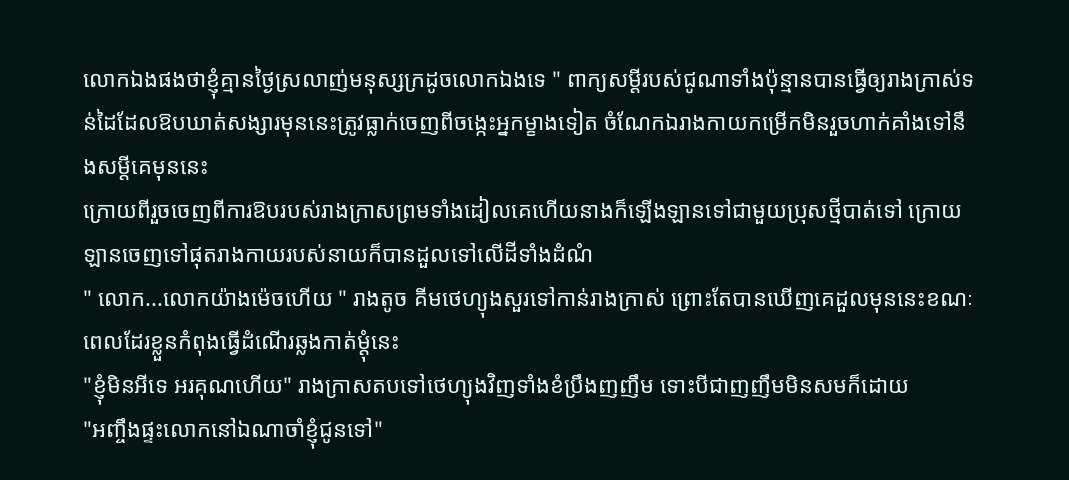លោកឯងផងថាខ្ញុំគ្មានថ្ងៃស្រលាញ់មនុស្សក្រដូចលោកឯងទេ " ពាក្យសម្តីរបស់ជូណាទាំងប៉ុន្មានបានធ្វើឲ្យរាងក្រាស់ទន់ដៃដែលឱបឃាត់សង្សារមុននេះត្រូវធ្លាក់ចេញពីចង្កេះអ្នកម្ខាងទៀត ចំណែកឯរាងកាយកម្រើកមិនរួចហាក់គាំងទៅនឹងសម្តីគេមុននេះ
ក្រោយពីរួចចេញពីការឱបរបស់រាងក្រាសព្រមទាំងដៀលគេហើយនាងក៏ឡើងឡានទៅជាមួយប្រុសថ្មីបាត់ទៅ ក្រោយឡានចេញទៅផុតរាងកាយរបស់នាយក៏បានដួលទៅលើដីទាំងដំណំ
" លោក...លោកយ៉ាងម៉េចហើយ " រាងតូច គីមថេហ្យុងសួរទៅកាន់រាងក្រាស់ ព្រោះតែបានឃើញគេដួលមុននេះខណៈពេលដែរខ្លួនកំពុងធ្វើដំណើរឆ្លងកាត់ម្តុំនេះ
"ខ្ញុំមិនអីទេ អរគុណហើយ" រាងក្រាសតបទៅថេហ្យុងវិញទាំងខំប្រឹងញញឹម ទោះបីជាញញឹមមិនសមក៏ដោយ
"អញ្ចឹងផ្ទះលោកនៅឯណាចាំខ្ញុំជូនទៅ"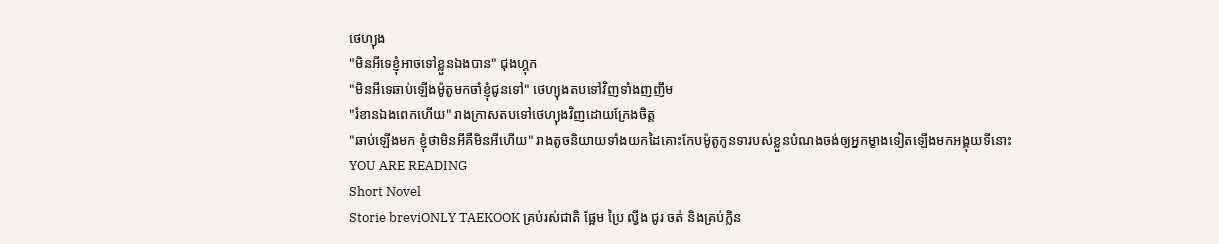ថេហ្យុង
"មិនអីទេខ្ញុំអាចទៅខ្លួនឯងបាន" ជុងហ្គុក
"មិនអីទេឆាប់ឡើងម៉ូតូមកចាំខ្ញុំជូនទៅ" ថេហ្យុងតបទៅវិញទាំងញញឹម
"រំខានឯងពេកហើយ" រាងក្រាសតបទៅថេហ្យុងវិញដោយក្រែងចិត្ត
"ឆាប់ឡើងមក ខ្ញុំថាមិនអីគឺមិនអីហើយ" រាងតូចនិយាយទាំងយកដៃគោះកែបម៉ូតូកូនទារបស់ខ្លួនបំណងចង់ឲ្យអ្នកម្ខាងទៀតឡើងមកអង្គុយទីនោះ
YOU ARE READING
Short Novel
Storie breviONLY TAEKOOK គ្រប់រស់ជាតិ ផ្អែម ប្រៃ ល្វីង ជូរ ចត់ និងគ្រប់ក្លិន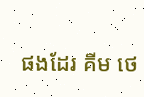ផងដែរ គីម ថេ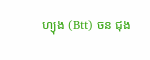ហ្យុង (Btt) ចន ជុង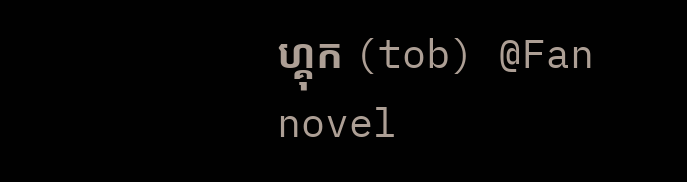ហ្គុក (tob) @Fan novel